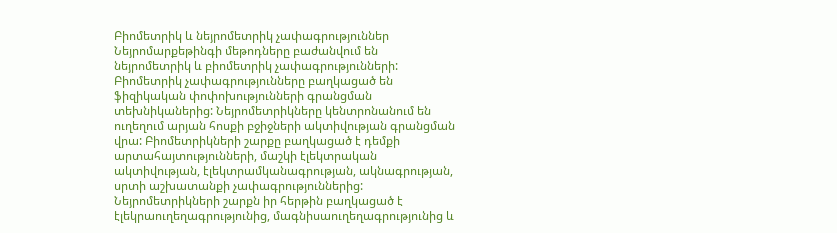Բիոմետրիկ և նեյրոմետրիկ չափագրություններ
Նեյրոմարքեթինգի մեթոդները բաժանվում են նեյրոմետրիկ և բիոմետրիկ չափագրությունների: Բիոմետրիկ չափագրությունները բաղկացած են ֆիզիկական փոփոխությունների գրանցման տեխնիկաներից: Նեյրոմետրիկները կենտրոնանում են ուղեղում արյան հոսքի բջիջների ակտիվության գրանցման վրա: Բիոմետրիկների շարքը բաղկացած է դեմքի արտահայտությունների, մաշկի էլեկտրական ակտիվության, էլեկտրամկանագրության, ակնագրության, սրտի աշխատանքի չափագրություններից: Նեյրոմետրիկների շարքն իր հերթին բաղկացած է էլեկրաուղեղագրությունից, մագնիսաուղեղագրությունից և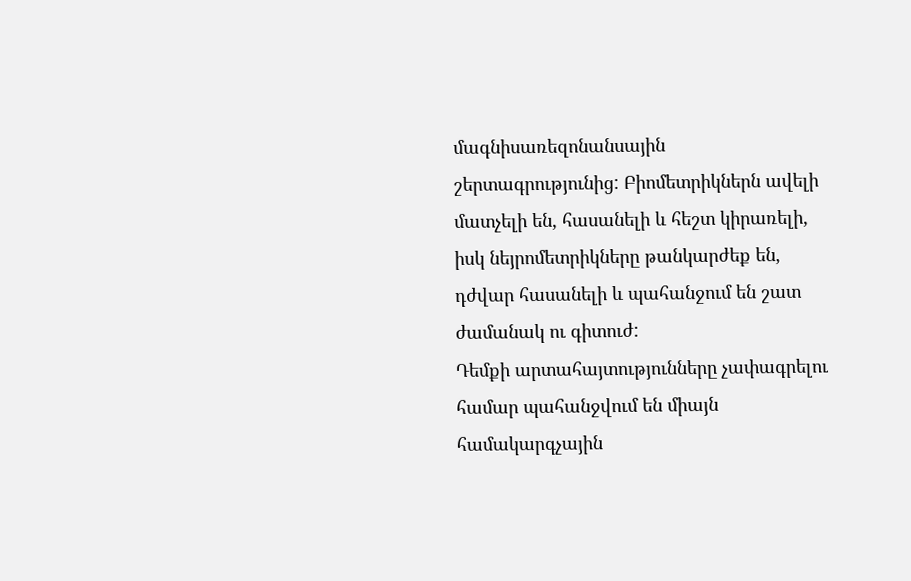մագնիսառեզոնանսային շերտագրությունից: Բիոմետրիկներն ավելի մատչելի են, հասանելի և հեշտ կիրառելի, իսկ նեյրոմետրիկները թանկարժեք են, դժվար հասանելի և պահանջում են շատ ժամանակ ու գիտուժ:
Դեմքի արտահայտությունները չափագրելու համար պահանջվում են միայն համակարգչային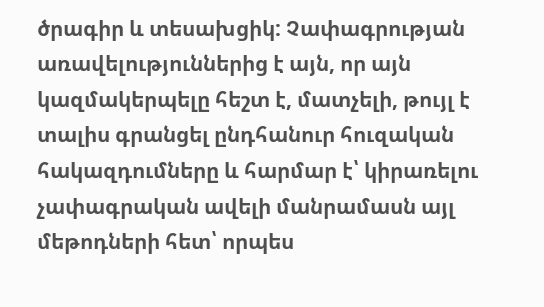ծրագիր և տեսախցիկ: Չափագրության առավելություններից է այն, որ այն կազմակերպելը հեշտ է, մատչելի, թույլ է տալիս գրանցել ընդհանուր հուզական հակազդումները և հարմար է՝ կիրառելու չափագրական ավելի մանրամասն այլ մեթոդների հետ՝ որպես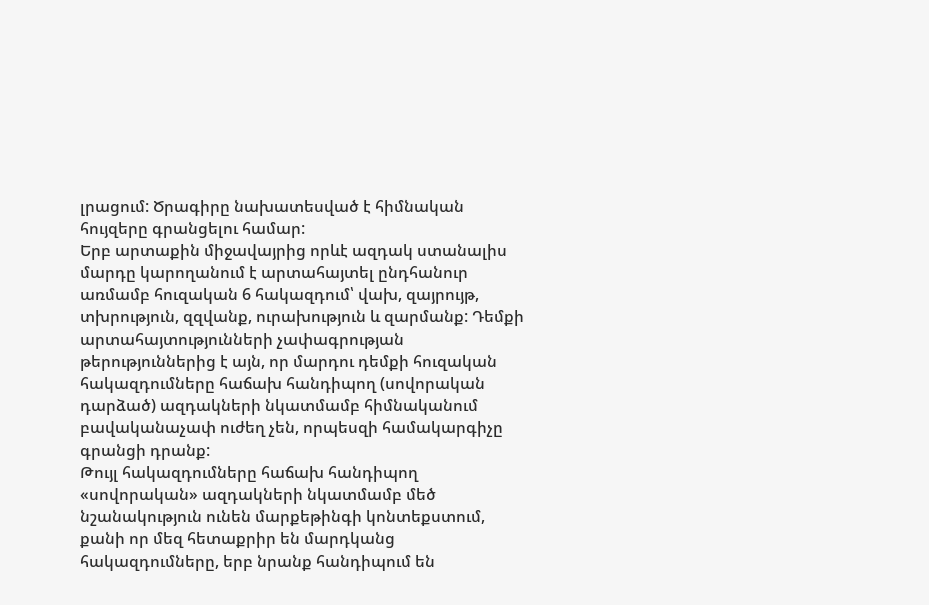լրացում: Ծրագիրը նախատեսված է հիմնական հույզերը գրանցելու համար:
Երբ արտաքին միջավայրից որևէ ազդակ ստանալիս մարդը կարողանում է արտահայտել ընդհանուր առմամբ հուզական 6 հակազդում՝ վախ, զայրույթ, տխրություն, զզվանք, ուրախություն և զարմանք: Դեմքի արտահայտությունների չափագրության թերություններից է այն, որ մարդու դեմքի հուզական հակազդումները հաճախ հանդիպող (սովորական դարձած) ազդակների նկատմամբ հիմնականում բավականաչափ ուժեղ չեն, որպեսզի համակարգիչը գրանցի դրանք:
Թույլ հակազդումները հաճախ հանդիպող «սովորական» ազդակների նկատմամբ մեծ նշանակություն ունեն մարքեթինգի կոնտեքստում, քանի որ մեզ հետաքրիր են մարդկանց հակազդումները, երբ նրանք հանդիպում են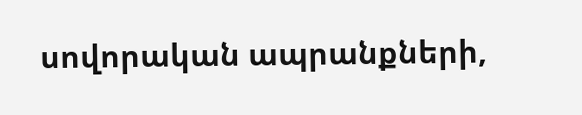սովորական ապրանքների,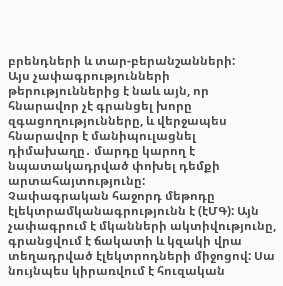բրենդների և տար-բերանշանների:
Այս չափագրությունների թերություններից է նաև այն, որ հնարավոր չէ գրանցել խորը զգացողությունները, և վերջապես հնարավոր է մանիպուլացնել դիմախաղը․ մարդը կարող է նպատակադրված փոխել դեմքի արտահայտությունը:
Չափագրական հաջորդ մեթոդը էլեկտրամկանագրությունն է (էՄԳ): Այն չափագրում է մկանների ակտիվությունը, գրանցվում է ճակատի և կզակի վրա տեղադրված էլեկտրոդների միջոցով: Սա նույնպես կիրառվում է հուզական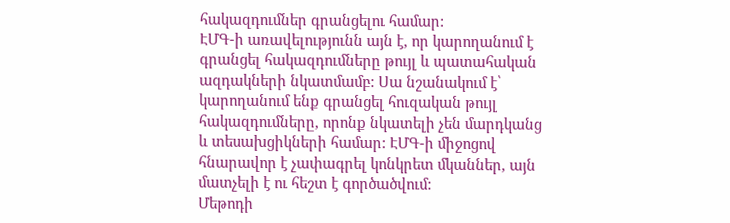հակազդումներ գրանցելու համար:
ԷՄԳ-ի առավելությունն այն է, որ կարողանում է գրանցել հակազդումները թույլ և պատահական ազդակների նկատմամբ: Սա նշանակում է՝ կարողանում ենք գրանցել հուզական թույլ հակազդումները, որոնք նկատելի չեն մարդկանց և տեսախցիկների համար: ԷՄԳ-ի միջոցով հնարավոր է չափագրել կոնկրետ մկաններ, այն մատչելի է ու հեշտ է գործածվում:
Մեթոդի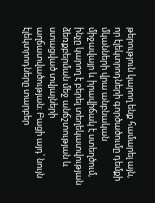թերություն կարող ենք համարել այն, որ էլեկտրոդների գործածումը դեմքի մկանների վրա անբնական միջավայր և իրավիճակ է ստեղծում, ինչը կարող է բերել տեղեկատվության ձեռքբերման մեջ անճշտության և ստացված տվյալների աղճատվածության։ Բացի այդ՝ նույն էլեկտրոդները տարբեր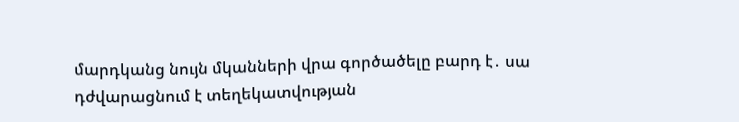մարդկանց նույն մկանների վրա գործածելը բարդ է․ սա դժվարացնում է տեղեկատվության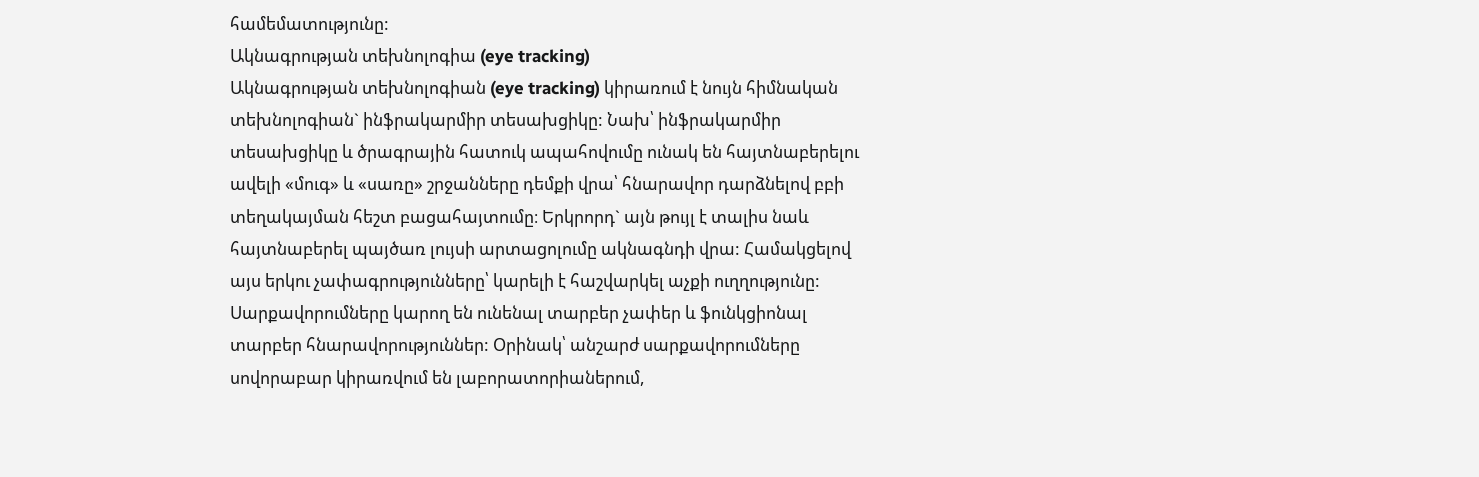համեմատությունը:
Ակնագրության տեխնոլոգիա (eye tracking)
Ակնագրության տեխնոլոգիան (eye tracking) կիրառում է նույն հիմնական տեխնոլոգիան` ինֆրակարմիր տեսախցիկը: Նախ՝ ինֆրակարմիր տեսախցիկը և ծրագրային հատուկ ապահովումը ունակ են հայտնաբերելու ավելի «մուգ» և «սառը» շրջանները դեմքի վրա՝ հնարավոր դարձնելով բբի տեղակայման հեշտ բացահայտումը։ Երկրորդ` այն թույլ է տալիս նաև հայտնաբերել պայծառ լույսի արտացոլումը ակնագնդի վրա: Համակցելով այս երկու չափագրությունները՝ կարելի է հաշվարկել աչքի ուղղությունը:
Սարքավորումները կարող են ունենալ տարբեր չափեր և ֆունկցիոնալ տարբեր հնարավորություններ: Օրինակ՝ անշարժ սարքավորումները սովորաբար կիրառվում են լաբորատորիաներում,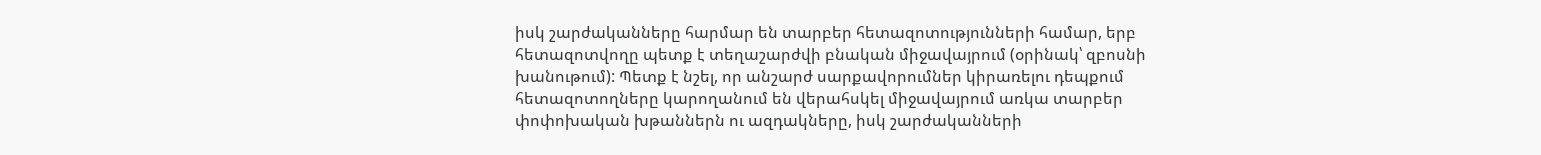իսկ շարժականները հարմար են տարբեր հետազոտությունների համար, երբ հետազոտվողը պետք է տեղաշարժվի բնական միջավայրում (օրինակ՝ զբոսնի խանութում): Պետք է նշել, որ անշարժ սարքավորումներ կիրառելու դեպքում հետազոտողները կարողանում են վերահսկել միջավայրում առկա տարբեր փոփոխական խթաններն ու ազդակները, իսկ շարժականների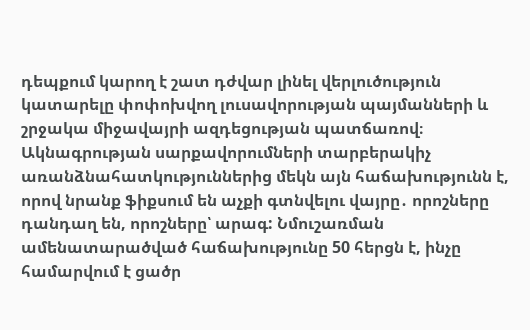դեպքում կարող է շատ դժվար լինել վերլուծություն կատարելը փոփոխվող լուսավորության պայմանների և շրջակա միջավայրի ազդեցության պատճառով։
Ակնագրության սարքավորումների տարբերակիչ առանձնահատկություններից մեկն այն հաճախությունն է, որով նրանք ֆիքսում են աչքի գտնվելու վայրը․ որոշները դանդաղ են, որոշները՝ արագ: Նմուշառման ամենատարածված հաճախությունը 50 հերցն է, ինչը համարվում է ցածր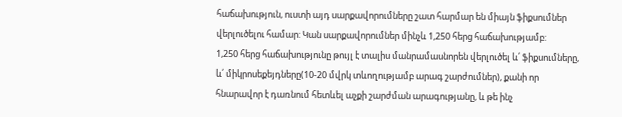հաճախություն, ուստի այդ սարքավորումները շատ հարմար են միայն ֆիքսումներ վերլուծելու համար: Կան սարքավորումներ մինչև 1,250 հերց հաճախությամբ:
1,250 հերց հաճախությունը թույլ է տալիս մանրամասնորեն վերլուծել և՛ ֆիքսումները, և՛ միկրոսեքեյդները(10-20 մվրկ տևողությամբ արագ շարժումներ), քանի որ հնարավոր է դառնում հետևել աչքի շարժման արագությանը, և թե ինչ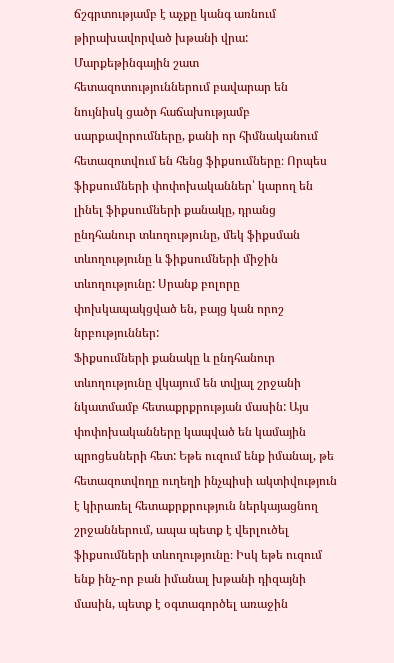ճշգրտությամբ է աչքը կանգ առնում թիրախավորված խթանի վրա:
Մարքեթինգային շատ հետազոտություններում բավարար են նույնիսկ ցածր հաճախությամբ սարքավորումները, քանի որ հիմնականում հետազոտվում են հենց ֆիքսումները։ Որպես ֆիքսումների փոփոխականներ՝ կարող են լինել ֆիքսումների քանակը, դրանց ընդհանուր տևողությունը, մեկ ֆիքսման տևողությունը և ֆիքսումների միջին տևողությունը: Սրանք բոլորը փոխկապակցված են, բայց կան որոշ նրբություններ:
Ֆիքսումների քանակը և ընդհանուր տևողությունը վկայում են տվյալ շրջանի նկատմամբ հետաքրքրության մասին: Այս փոփոխականները կապված են կամային պրոցեսների հետ: Եթե ուզում ենք իմանալ, թե հետազոտվողը ուղեղի ինչպիսի ակտիվություն է կիրառել հետաքրքրություն ներկայացնող շրջաններում, ապա պետք է վերլուծել ֆիքսումների տևողությունը։ Իսկ եթե ուզում ենք ինչ-որ բան իմանալ խթանի դիզայնի մասին, պետք է օգտագործել առաջին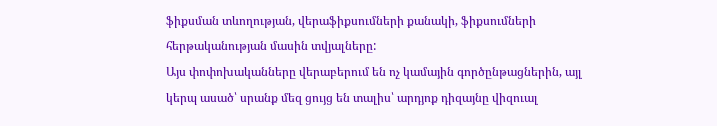ֆիքսման տևողության, վերաֆիքսումների քանակի, ֆիքսումների հերթականության մասին տվյալները:
Այս փոփոխականները վերաբերում են ոչ կամային գործընթացներին, այլ կերպ ասած՝ սրանք մեզ ցույց են տալիս՝ արդյոք դիզայնը վիզուալ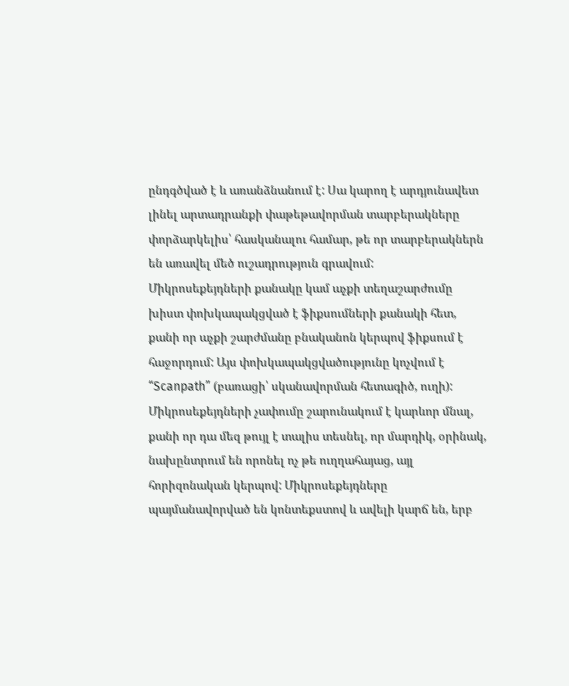ընդգծված է և առանձնանում է: Սա կարող է արդյունավետ լինել արտադրանքի փաթեթավորման տարբերակները փորձարկելիս՝ հասկանալու համար, թե որ տարբերակներն են առավել մեծ ուշադրություն գրավում:
Միկրոսեքեյդների քանակը կամ աչքի տեղաշարժումը խիստ փոխկապակցված է ֆիքսումների քանակի հետ, քանի որ աչքի շարժմանը բնականոն կերպով ֆիքսում է հաջորդում: Այս փոխկապակցվածությունը կոչվում է “Scanpath” (բառացի՝ սկանավորման հետագիծ, ուղի): Միկրոսեքեյդների չափումը շարունակում է կարևոր մնալ, քանի որ դա մեզ թույլ է տալիս տեսնել, որ մարդիկ, օրինակ, նախընտրում են որոնել ոչ թե ուղղահայաց, այլ հորիզոնական կերպով: Միկրոսեքեյդները պայմանավորված են կոնտեքստով և ավելի կարճ են, երբ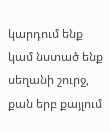կարդում ենք կամ նստած ենք սեղանի շուրջ, քան երբ քայլում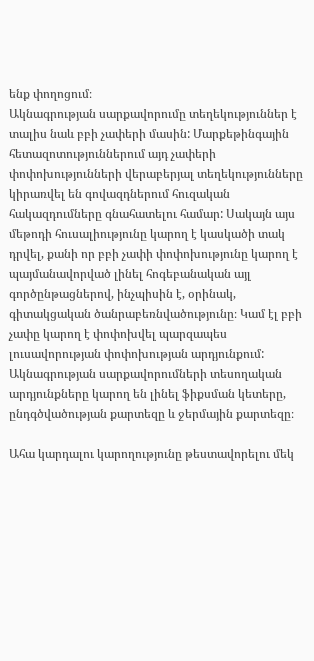ենք փողոցում։
Ակնագրության սարքավորումը տեղեկություններ է տալիս նաև բբի չափերի մասին: Մարքեթինգային հետազոտություններում այդ չափերի փոփոխությունների վերաբերյալ տեղեկությունները կիրառվել են գովազդներում հուզական հակազդումները գնահատելու համար: Սակայն այս մեթոդի հուսալիությունը կարող է կասկածի տակ դրվել, քանի որ բբի չափի փոփոխությունը կարող է պայմանավորված լինել հոգեբանական այլ գործընթացներով, ինչպիսին է, օրինակ, գիտակցական ծանրաբեռնվածությունը։ Կամ էլ բբի չափը կարող է փոփոխվել պարզապես լուսավորության փոփոխության արդյունքում:
Ակնագրության սարքավորումների տեսողական արդյունքները կարող են լինել ֆիքսման կետերը, ընդգծվածության քարտեզը և ջերմային քարտեզը։

Ահա կարդալու կարողությունը թեստավորելու մեկ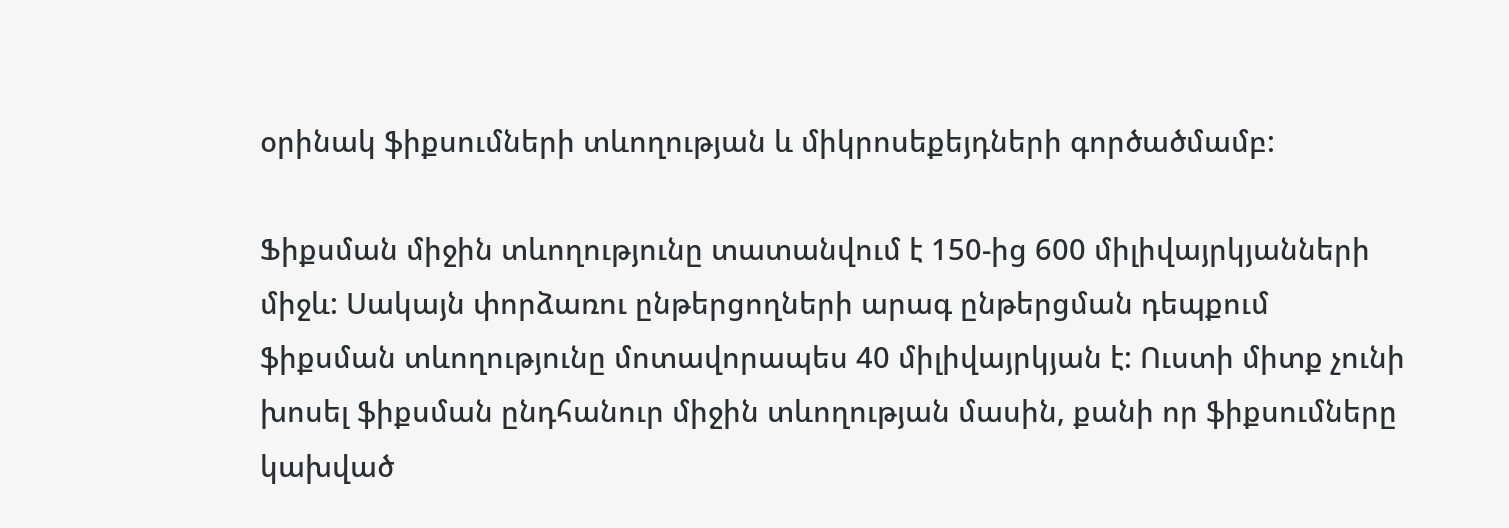օրինակ ֆիքսումների տևողության և միկրոսեքեյդների գործածմամբ:

Ֆիքսման միջին տևողությունը տատանվում է 150-ից 600 միլիվայրկյանների միջև: Սակայն փորձառու ընթերցողների արագ ընթերցման դեպքում ֆիքսման տևողությունը մոտավորապես 40 միլիվայրկյան է: Ուստի միտք չունի խոսել ֆիքսման ընդհանուր միջին տևողության մասին, քանի որ ֆիքսումները կախված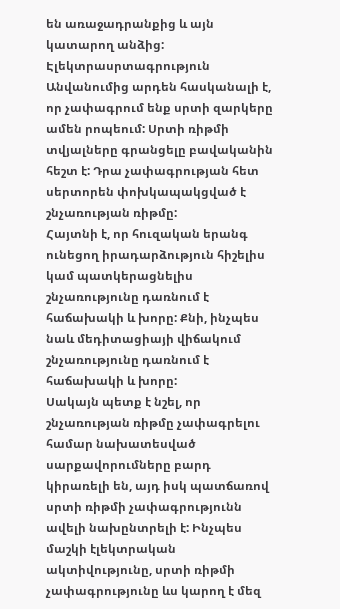են առաջադրանքից և այն կատարող անձից:
Էլեկտրասրտագրություն
Անվանումից արդեն հասկանալի է, որ չափագրում ենք սրտի զարկերը ամեն րոպեում: Սրտի ռիթմի տվյալները գրանցելը բավականին հեշտ է: Դրա չափագրության հետ սերտորեն փոխկապակցված է շնչառության ռիթմը:
Հայտնի է, որ հուզական երանգ ունեցող իրադարձություն հիշելիս կամ պատկերացնելիս շնչառությունը դառնում է հաճախակի և խորը: Քնի, ինչպես նաև մեդիտացիայի վիճակում շնչառությունը դառնում է հաճախակի և խորը:
Սակայն պետք է նշել, որ շնչառության ռիթմը չափագրելու համար նախատեսված սարքավորումները բարդ կիրառելի են, այդ իսկ պատճառով սրտի ռիթմի չափագրությունն ավելի նախընտրելի է: Ինչպես մաշկի էլեկտրական ակտիվությունը, սրտի ռիթմի չափագրությունը ևս կարող է մեզ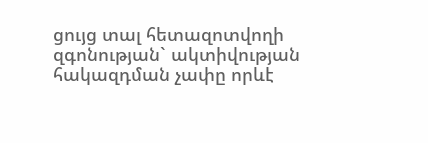ցույց տալ հետազոտվողի զգոնության` ակտիվության հակազդման չափը որևէ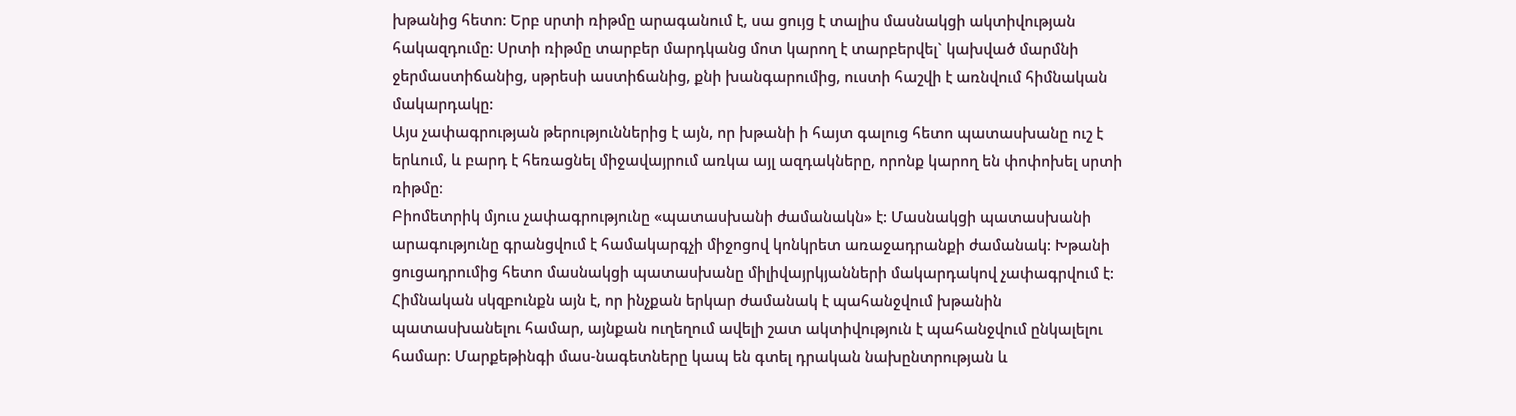խթանից հետո: Երբ սրտի ռիթմը արագանում է, սա ցույց է տալիս մասնակցի ակտիվության հակազդումը: Սրտի ռիթմը տարբեր մարդկանց մոտ կարող է տարբերվել` կախված մարմնի ջերմաստիճանից, սթրեսի աստիճանից, քնի խանգարումից, ուստի հաշվի է առնվում հիմնական մակարդակը:
Այս չափագրության թերություններից է այն, որ խթանի ի հայտ գալուց հետո պատասխանը ուշ է երևում, և բարդ է հեռացնել միջավայրում առկա այլ ազդակները, որոնք կարող են փոփոխել սրտի ռիթմը։
Բիոմետրիկ մյուս չափագրությունը «պատասխանի ժամանակն» է: Մասնակցի պատասխանի արագությունը գրանցվում է համակարգչի միջոցով կոնկրետ առաջադրանքի ժամանակ: Խթանի ցուցադրումից հետո մասնակցի պատասխանը միլիվայրկյանների մակարդակով չափագրվում է: Հիմնական սկզբունքն այն է, որ ինչքան երկար ժամանակ է պահանջվում խթանին պատասխանելու համար, այնքան ուղեղում ավելի շատ ակտիվություն է պահանջվում ընկալելու համար: Մարքեթինգի մաս-նագետները կապ են գտել դրական նախընտրության և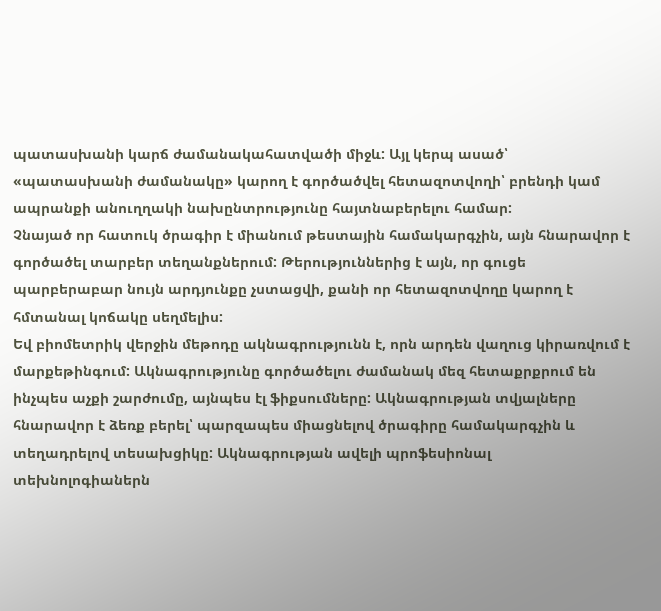պատասխանի կարճ ժամանակահատվածի միջև: Այլ կերպ ասած՝ «պատասխանի ժամանակը» կարող է գործածվել հետազոտվողի՝ բրենդի կամ ապրանքի անուղղակի նախընտրությունը հայտնաբերելու համար:
Չնայած որ հատուկ ծրագիր է միանում թեստային համակարգչին, այն հնարավոր է գործածել տարբեր տեղանքներում: Թերություններից է այն, որ գուցե պարբերաբար նույն արդյունքը չստացվի, քանի որ հետազոտվողը կարող է հմտանալ կոճակը սեղմելիս:
Եվ բիոմետրիկ վերջին մեթոդը ակնագրությունն է, որն արդեն վաղուց կիրառվում է մարքեթինգում: Ակնագրությունը գործածելու ժամանակ մեզ հետաքրքրում են ինչպես աչքի շարժումը, այնպես էլ ֆիքսումները: Ակնագրության տվյալները հնարավոր է ձեռք բերել՝ պարզապես միացնելով ծրագիրը համակարգչին և տեղադրելով տեսախցիկը: Ակնագրության ավելի պրոֆեսիոնալ տեխնոլոգիաներն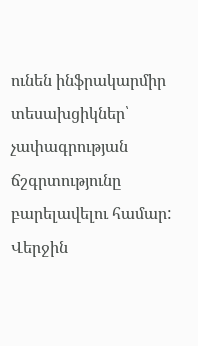ունեն ինֆրակարմիր տեսախցիկներ՝ չափագրության ճշգրտությունը բարելավելու համար: Վերջին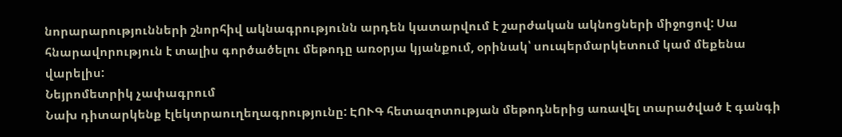նորարարությունների շնորհիվ ակնագրությունն արդեն կատարվում է շարժական ակնոցների միջոցով: Սա հնարավորություն է տալիս գործածելու մեթոդը առօրյա կյանքում, օրինակ՝ սուպերմարկետում կամ մեքենա վարելիս:
Նեյրոմետրիկ չափագրում
Նախ դիտարկենք էլեկտրաուղեղագրությունը: ԷՈՒԳ հետազոտության մեթոդներից առավել տարածված է գանգի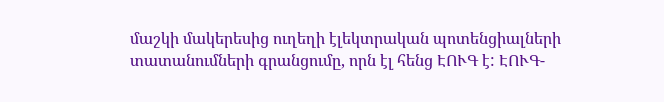մաշկի մակերեսից ուղեղի էլեկտրական պոտենցիալների տատանումների գրանցումը, որն էլ հենց ԷՈՒԳ է: ԷՈՒԳ-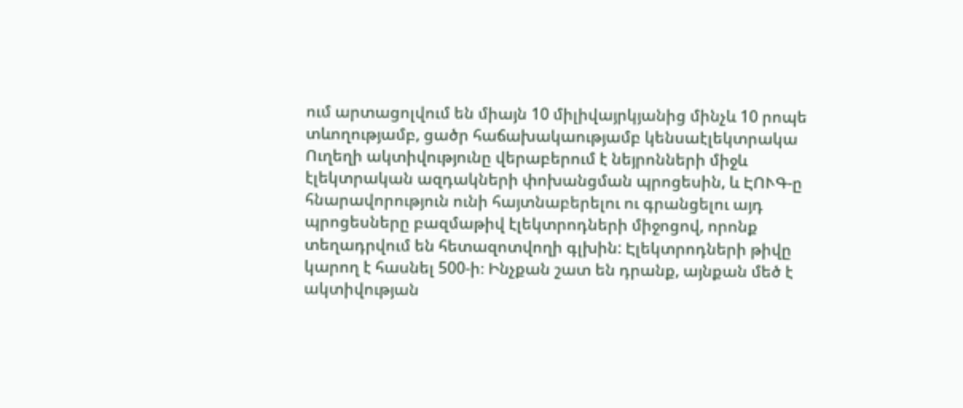ում արտացոլվում են միայն 10 միլիվայրկյանից մինչև 10 րոպե տևողությամբ, ցածր հաճախակաությամբ կենսաէլեկտրակա
Ուղեղի ակտիվությունը վերաբերում է նեյրոնների միջև էլեկտրական ազդակների փոխանցման պրոցեսին, և ԷՈՒԳ-ը հնարավորություն ունի հայտնաբերելու ու գրանցելու այդ պրոցեսները բազմաթիվ էլեկտրոդների միջոցով, որոնք տեղադրվում են հետազոտվողի գլխին: Էլեկտրոդների թիվը կարող է հասնել 500-ի։ Ինչքան շատ են դրանք, այնքան մեծ է ակտիվության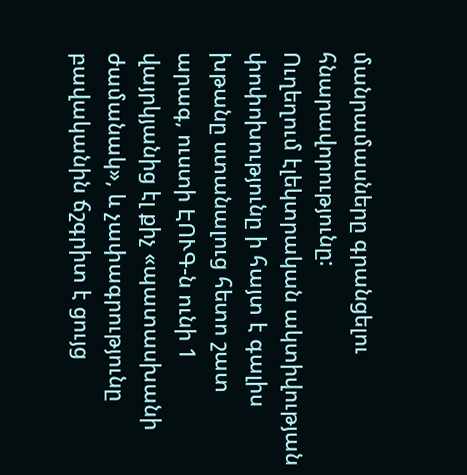մանրամասները գրանցելու հնարավորությունը:
Ուղեղում էլեկտրական ակտիվության փոփոխությունը ի հայտ է գալիս խթանը ստանալուց հետո շատ արագ, ուստի ԷՈՒԳ-ն ունի 1 վայրկյանից էլ քիչ «պատասխանի ժամանակ», և չափագրությունը բավականին ճշգրիտ է ցույց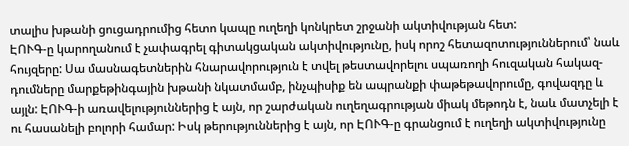տալիս խթանի ցուցադրումից հետո կապը ուղեղի կոնկրետ շրջանի ակտիվության հետ:
ԷՈՒԳ-ը կարողանում է չափագրել գիտակցական ակտիվությունը, իսկ որոշ հետազոտություններում՝ նաև հույզերը: Սա մասնագետներին հնարավորություն է տվել թեստավորելու սպառողի հուզական հակազ-դումները մարքեթինգային խթանի նկատմամբ, ինչպիսիք են ապրանքի փաթեթավորումը, գովազդը և այլն: ԷՈՒԳ-ի առավելություններից է այն, որ շարժական ուղեղագրության միակ մեթոդն է, նաև մատչելի է ու հասանելի բոլորի համար: Իսկ թերություններից է այն, որ ԷՈՒԳ-ը գրանցում է ուղեղի ակտիվությունը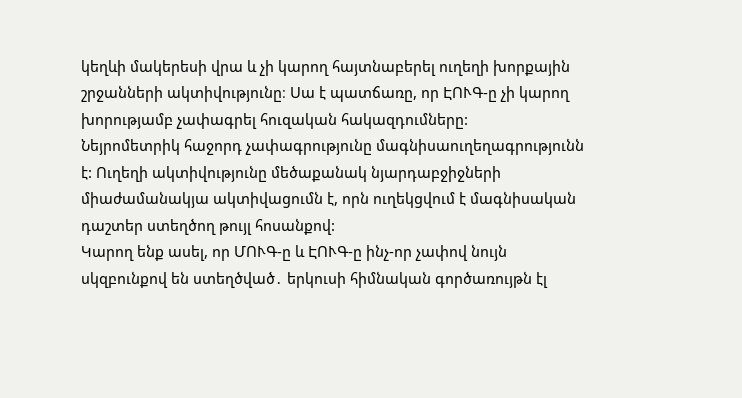կեղևի մակերեսի վրա և չի կարող հայտնաբերել ուղեղի խորքային շրջանների ակտիվությունը։ Սա է պատճառը, որ ԷՈՒԳ-ը չի կարող խորությամբ չափագրել հուզական հակազդումները:
Նեյրոմետրիկ հաջորդ չափագրությունը մագնիսաուղեղագրությունն է: Ուղեղի ակտիվությունը մեծաքանակ նյարդաբջիջների միաժամանակյա ակտիվացումն է, որն ուղեկցվում է մագնիսական դաշտեր ստեղծող թույլ հոսանքով:
Կարող ենք ասել, որ ՄՈՒԳ-ը և ԷՈՒԳ-ը ինչ-որ չափով նույն սկզբունքով են ստեղծված․ երկուսի հիմնական գործառույթն էլ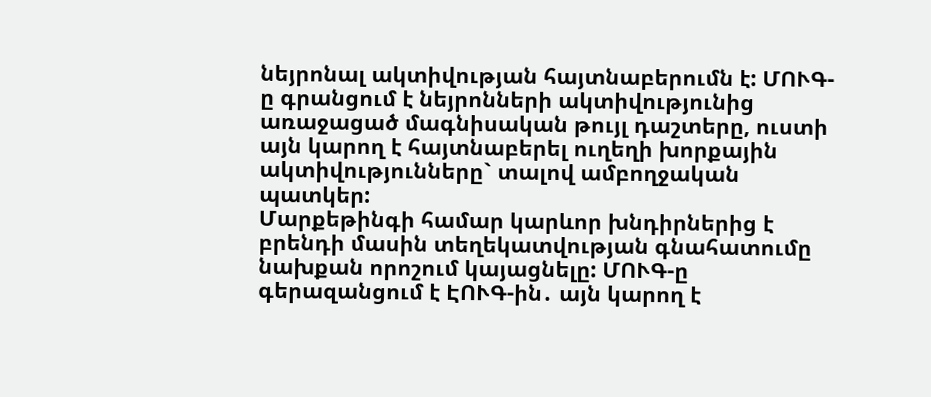նեյրոնալ ակտիվության հայտնաբերումն է: ՄՈՒԳ-ը գրանցում է նեյրոնների ակտիվությունից առաջացած մագնիսական թույլ դաշտերը, ուստի այն կարող է հայտնաբերել ուղեղի խորքային ակտիվությունները` տալով ամբողջական պատկեր:
Մարքեթինգի համար կարևոր խնդիրներից է բրենդի մասին տեղեկատվության գնահատումը նախքան որոշում կայացնելը: ՄՈՒԳ-ը գերազանցում է ԷՈՒԳ-ին․ այն կարող է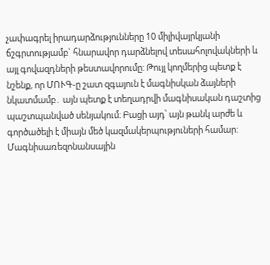չափագրել իրադարձությունները 10 միլիվայրկյանի ճշգրտությամբ` հնարավոր դարձնելով տեսահոլովակների և այլ գովազդների թեստավորումը: Թույլ կողմերից պետք է նշենք, որ ՄՈՒԳ-ը շատ զգայուն է մագնիսկան ձայների նկատմամբ․ այն պետք է տեղադրվի մագնիսական դաշտից պաշտպանված սենյակում։ Բացի այդ՝ այն թանկ արժե և գործածելի է միայն մեծ կազմակերպություների համար:
Մագնիսառեզոնանսային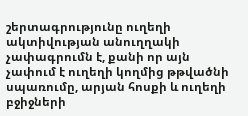շերտագրությունը ուղեղի ակտիվության անուղղակի չափագրումն է, քանի որ այն չափում է ուղեղի կողմից թթվածնի սպառումը, արյան հոսքի և ուղեղի բջիջների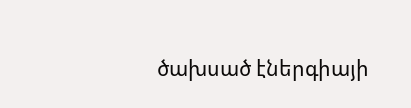ծախսած էներգիայի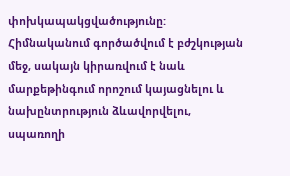փոխկապակցվածությունը: Հիմնականում գործածվում է բժշկության մեջ, սակայն կիրառվում է նաև մարքեթինգում որոշում կայացնելու և նախընտրություն ձևավորվելու, սպառողի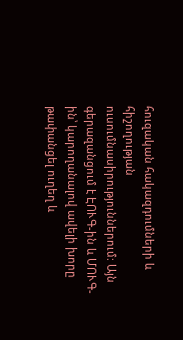հուզական հակազդումների և հիշողության ուսումնասիրություններում: Այն գերազանցում է ԷՈՒԳ-ին և ՄՈՒԳ-ին՝ կարողանալով ավելի խորը թափանցել ուղեղ և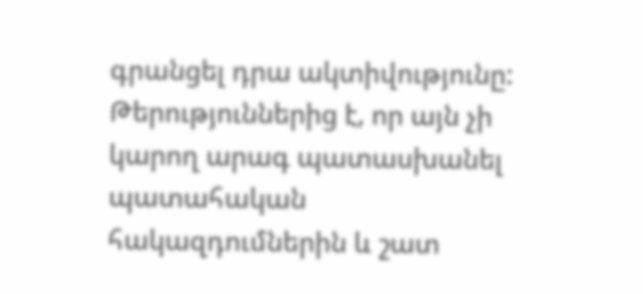գրանցել դրա ակտիվությունը: Թերություններից է, որ այն չի կարող արագ պատասխանել պատահական հակազդումներին և շատ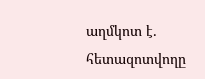աղմկոտ է․ հետազոտվողը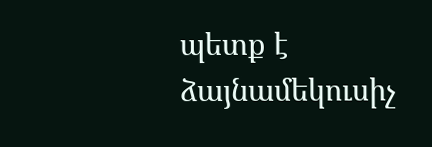պետք է ձայնամեկուսիչ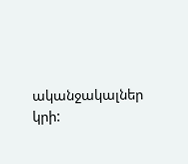ականջակալներ կրի: